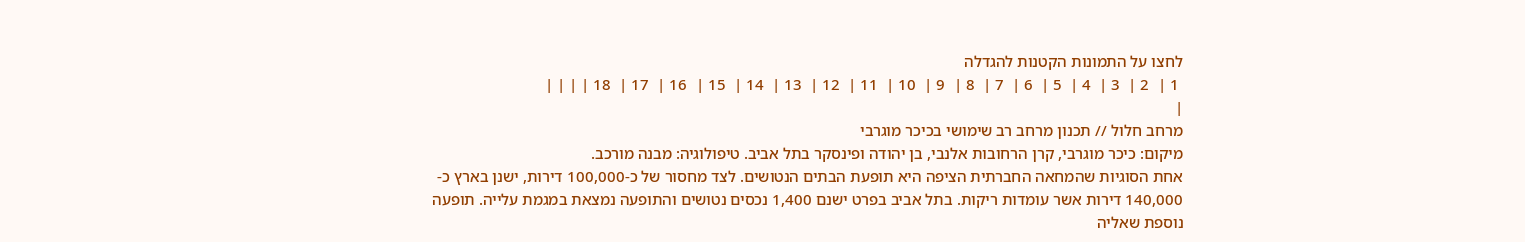לחצו על התמונות הקטנות להגדלה
 1 |  2 |  3 |  4 |  5 |  6 |  7 |  8 |  9 |  10 |  11 |  12 |  13 |  14 |  15 |  16 |  17 |  18 | | | |
|
מרחב חלול // תכנון מרחב רב שימושי בכיכר מוגרבי
מיקום: כיכר מוגרבי, קרן הרחובות אלנבי, בן יהודה ופינסקר בתל אביב. טיפולוגיה: מבנה מורכב.
אחת הסוגיות שהמחאה החברתית הציפה היא תופעת הבתים הנטושים. לצד מחסור של כ-100,000 דירות, ישנן בארץ כ- 140,000 דירות אשר עומדות ריקות. בתל אביב בפרט ישנם 1,400 נכסים נטושים והתופעה נמצאת במגמת עלייה. תופעה נוספת שאליה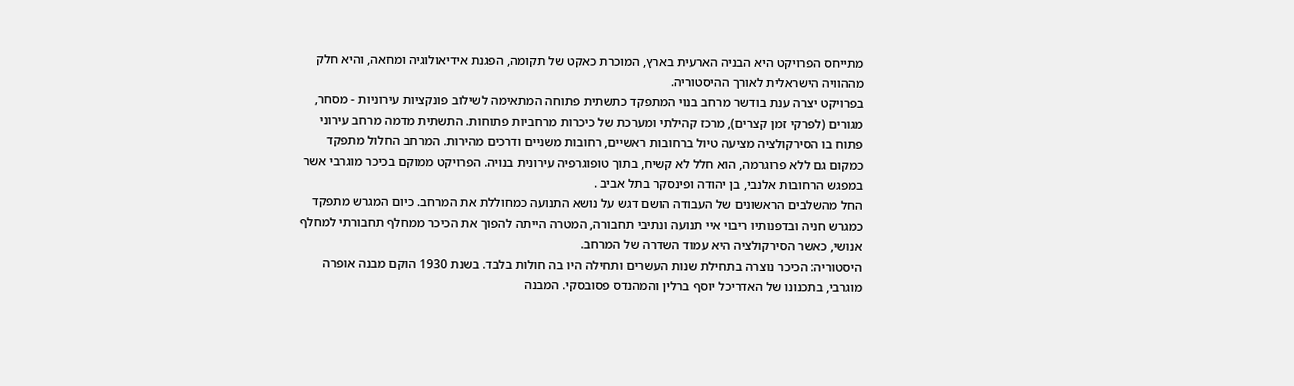מתייחס הפרויקט היא הבניה הארעית בארץ, המוכרת כאקט של תקומה, הפגנת אידיאולוגיה ומחאה, והיא חלק מההוויה הישראלית לאורך ההיסטוריה.
בפרויקט יצרה ענת בודשר מרחב בנוי המתפקד כתשתית פתוחה המתאימה לשילוב פונקציות עירוניות - מסחר, מגורים (לפרקי זמן קצרים), מרכז קהילתי ומערכת של כיכרות מרחביות פתוחות. התשתית מדמה מרחב עירוני פתוח בו הסירקולציה מציעה טיול ברחובות ראשיים, רחובות משניים ודרכים מהירות. המרחב החלול מתפקד כמקום גם ללא פרוגרמה, הוא חלל לא קשיח, בתוך טופוגרפיה עירונית בנויה. הפרויקט ממוקם בכיכר מוגרבי אשר במפגש הרחובות אלנבי, בן יהודה ופינסקר בתל אביב .
החל מהשלבים הראשונים של העבודה הושם דגש על נושא התנועה כמחוללת את המרחב. כיום המגרש מתפקד כמגרש חניה ובדפנותיו ריבוי איי תנועה ונתיבי תחבורה, המטרה הייתה להפוך את הכיכר ממחלף תחבורתי למחלף אנושי, כאשר הסירקולציה היא עמוד השדרה של המרחב.
היסטוריה: הכיכר נוצרה בתחילת שנות העשרים ותחילה היו בה חולות בלבד. בשנת 1930 הוקם מבנה אופרה מוגרבי, בתכנונו של האדריכל יוסף ברלין והמהנדס פסובסקי. המבנה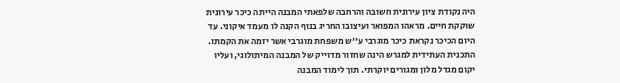היה נקודת ציון עירונית חשובה והרחבה שלפאתי המבנה הייתה כיכר עירונית שוקקת חיים. מראהו המפואר ועיצובו החריג בנוף הקנה לו מעמד איקוני. עד היום הכיכר נקראת כיכר מוגרבי ע''ש משפחת מוגרבי אשר יזמה את הקמתו.
התכנית העתידית למגרש הינה שחזור מדוייק של המבנה המיתולוגי, ועליו יקום מגדל מלון ומגורים יוקרתי. תוך לימוד המבנה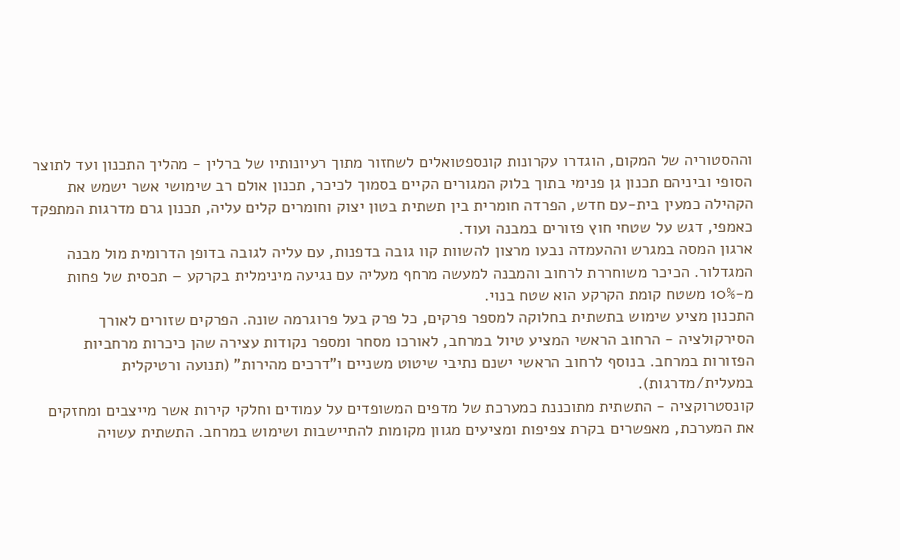וההסטוריה של המקום, הוגדרו עקרונות קונספטואלים לשחזור מתוך רעיונותיו של ברלין - מהליך התכנון ועד לתוצר הסופי וביניהם תכנון גן פנימי בתוך בלוק המגורים הקיים בסמוך לכיכר, תכנון אולם רב שימושי אשר ישמש את הקהילה כמעין בית-עם חדש, הפרדה חומרית בין תשתית בטון יצוק וחומרים קלים עליה, תכנון גרם מדרגות המתפקד כאמפי, דגש על שטחי חוץ פזורים במבנה ועוד.
ארגון המסה במגרש וההעמדה נבעו מרצון להשוות קוו גובה בדפנות, עם עליה לגובה בדופן הדרומית מול מבנה המגדלור. הכיכר משוחררת לרחוב והמבנה למעשה מרחף מעליה עם נגיעה מינימלית בקרקע – תכסית של פחות מ-10% משטח קומת הקרקע הוא שטח בנוי.
התכנון מציע שימוש בתשתית בחלוקה למספר פרקים, כל פרק בעל פרוגרמה שונה. הפרקים שזורים לאורך הסירקולציה - הרחוב הראשי המציע טיול במרחב, לאורכו מסחר ומספר נקודות עצירה שהן כיכרות מרחביות הפזורות במרחב. בנוסף לרחוב הראשי ישנם נתיבי שיטוט משניים ו"דרכים מהירות" (תנועה ורטיקלית במעלית/מדרגות).
קונסטרוקציה - התשתית מתוכננת כמערכת של מדפים המשופדים על עמודים וחלקי קירות אשר מייצבים ומחזקים את המערכת, מאפשרים בקרת צפיפות ומציעים מגוון מקומות להתיישבות ושימוש במרחב. התשתית עשויה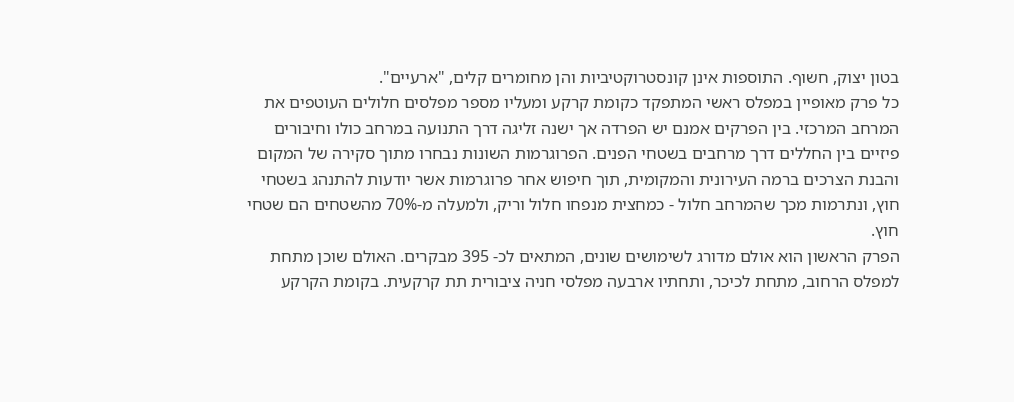בטון יצוק, חשוף. התוספות אינן קונסטרוקטיביות והן מחומרים קלים, "ארעיים".
כל פרק מאופיין במפלס ראשי המתפקד כקומת קרקע ומעליו מספר מפלסים חלולים העוטפים את המרחב המרכזי. בין הפרקים אמנם יש הפרדה אך ישנה זליגה דרך התנועה במרחב כולו וחיבורים פיזיים בין החללים דרך מרחבים בשטחי הפנים. הפרוגרמות השונות נבחרו מתוך סקירה של המקום והבנת הצרכים ברמה העירונית והמקומית, תוך חיפוש אחר פרוגרמות אשר יודעות להתנהג בשטחי חוץ, ונתרמות מכך שהמרחב חלול - כמחצית מנפחו חלול וריק, ולמעלה מ-70% מהשטחים הם שטחי חוץ.
הפרק הראשון הוא אולם מדורג לשימושים שונים, המתאים לכ- 395 מבקרים. האולם שוכן מתחת למפלס הרחוב, מתחת לכיכר, ותחתיו ארבעה מפלסי חניה ציבורית תת קרקעית. בקומת הקרקע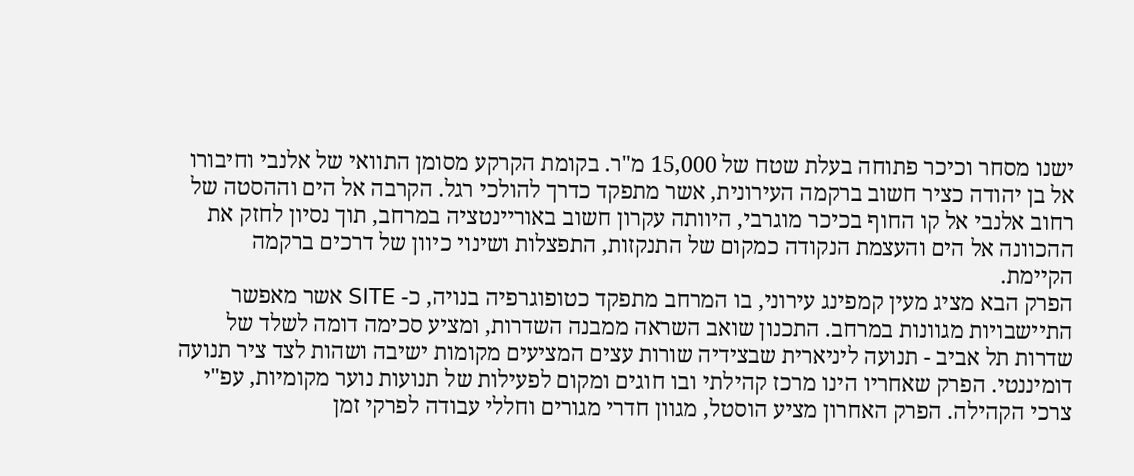ישנו מסחר וכיכר פתוחה בעלת שטח של 15,000 מ"ר. בקומת הקרקע מסומן התוואי של אלנבי וחיבורו אל בן יהודה כציר חשוב ברקמה העירונית, אשר מתפקד כדרך להולכי רגל. הקרבה אל הים וההסטה של רחוב אלנבי אל קו החוף בכיכר מוגרבי, היוותה עקרון חשוב באוריינטציה במרחב, תוך נסיון לחזק את ההכוונה אל הים והעצמת הנקודה כמקום של התנקזות, התפצלות ושינוי כיוון של דרכים ברקמה הקיימת.
הפרק הבא מציג מעין קמפינג עירוני, בו המרחב מתפקד כטופוגרפיה בנויה, כ- SITE אשר מאפשר התיישבויות מגוונות במרחב. התכנון שואב השראה ממבנה השדרות, ומציע סכימה דומה לשלד של שדרות תל אביב - תנועה ליניארית שבצידיה שורות עצים המציעים מקומות ישיבה ושהות לצד ציר תנועה דומיננטי. הפרק שאחריו הינו מרכז קהילתי ובו חוגים ומקום לפעילות של תנועות נוער מקומיות, עפ"י צרכי הקהילה. הפרק האחרון מציע הוסטל, מגוון חדרי מגורים וחללי עבודה לפרקי זמן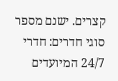קצרים. ישנם מספר סוגי חדרים: חדרי 24/7 המיועדים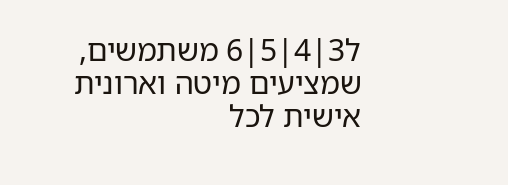ל3|4|5|6 משתמשים, שמציעים מיטה וארונית אישית לכל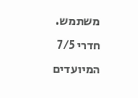משתמש. חדרי 7/5 המיועדים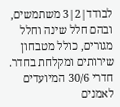לבודד|2|3 משתמשים, ובהם חלל שינה וחלל מגורים, כולל מטבחון שירותים ומקלחת בחדר. חדרי 30/6 המיועדים לאמנים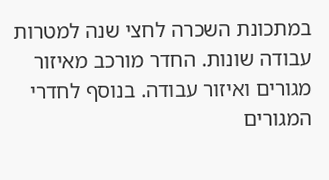במתכונת השכרה לחצי שנה למטרות עבודה שונות. החדר מורכב מאיזור מגורים ואיזור עבודה. בנוסף לחדרי המגורים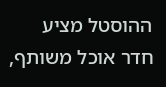ההוסטל מציע חדר אוכל משותף,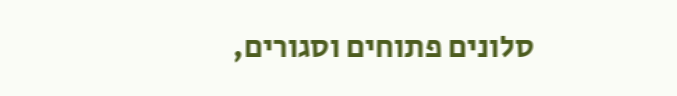סלונים פתוחים וסגורים,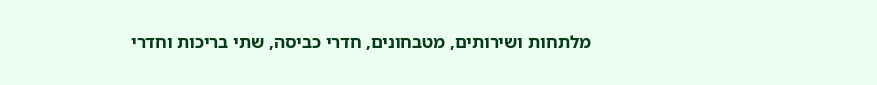מלתחות ושירותים, מטבחונים, חדרי כביסה, שתי בריכות וחדרי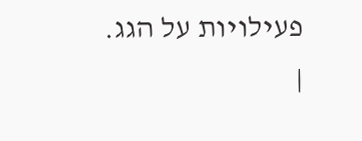פעילויות על הגג.
|